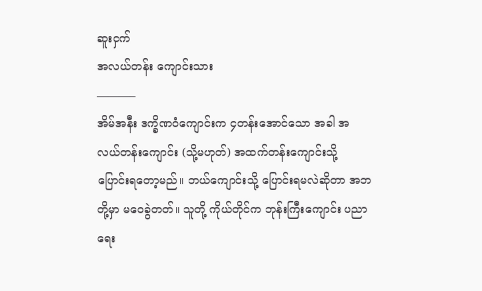ဆူးငှက်
အလယ်တန်း ကျောင်းသား
———–
အိမ်အနီး ဒက္ခိဏဝံကျောင်းက ၄တန်းအောင်သော အခါ အလယ်တန်းကျောင်း (သို့မဟုတ်) အထက်တန်းကျောင်းသို့ ပြောင်းရတော့မည်။ ဘယ်ကျောင်းသို့ ပြောင်းရမလဲဆိုတာ အဘတို့မှာ မဝေခွဲတတ်။ သူတို့ ကိုယ်တိုင်က ဘုန်းကြီးကျောင်း ပညာရေး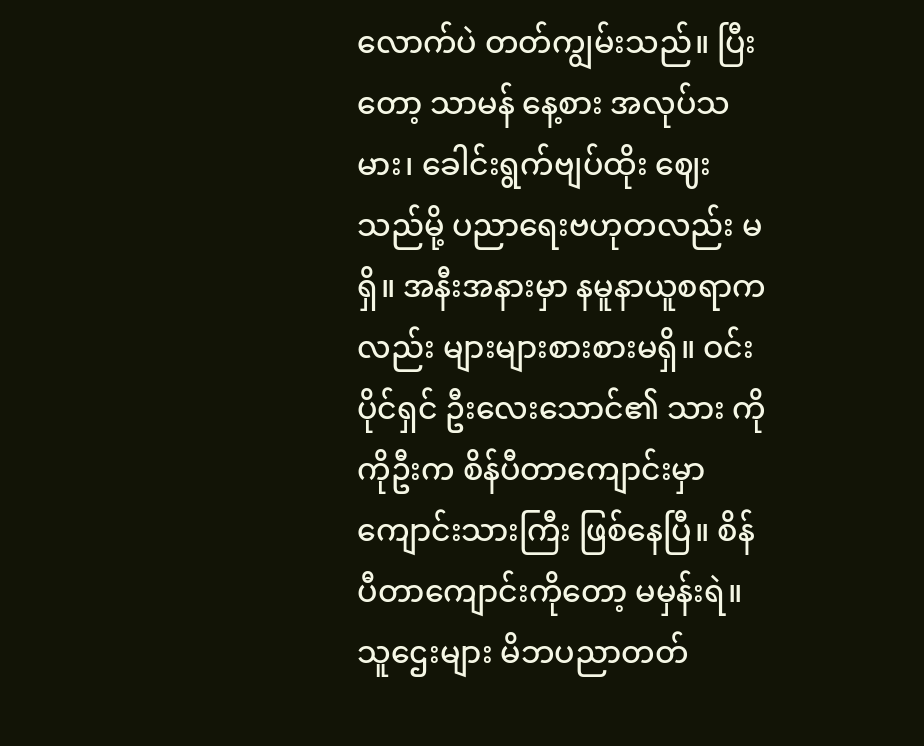လောက်ပဲ တတ်ကျွမ်းသည်။ ပြီးတော့ သာမန် နေ့စား အလုပ်သမား၊ ခေါင်းရွက်ဗျပ်ထိုး ဈေးသည်မို့ ပညာရေးဗဟုတလည်း မရှိ။ အနီးအနားမှာ နမူနာယူစရာကလည်း များများစားစားမရှိ။ ဝင်းပိုင်ရှင် ဦးလေးသောင်၏ သား ကိုကိုဦးက စိန်ပီတာကျောင်းမှာ ကျောင်းသားကြီး ဖြစ်နေပြီ။ စိန်ပီတာကျောင်းကိုတော့ မမှန်းရဲ။ သူဌေးများ မိဘပညာတတ်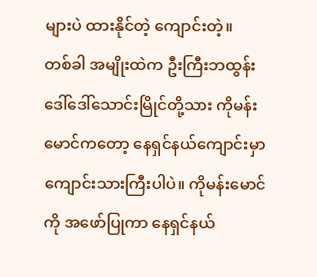များပဲ ထားနိုင်တဲ့ ကျောင်းတဲ့။
တစ်ခါ အမျိုးထဲက ဦးကြီးဘထွန်း ဒေါ်ဒေါ်သောင်းမြိုင်တို့သား ကိုမန်းမောင်ကတော့ နေရှင်နယ်ကျောင်းမှာ ကျောင်းသားကြီးပါပဲ။ ကိုမန်းမောင်ကို အဖော်ပြုကာ နေရှင်နယ်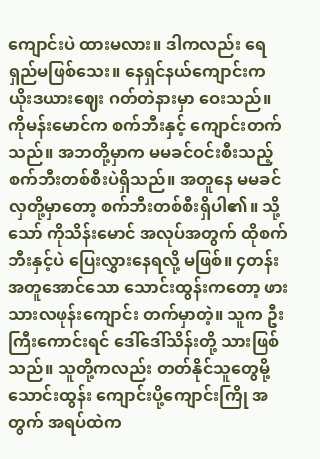ကျောင်းပဲ ထားမလား။ ဒါကလည်း ရေရှည်မဖြစ်သေး။ နေရှင်နယ်ကျောင်းက ယိုးဒယားဈေး ဂတ်တဲနားမှာ ဝေးသည်။ ကိုမန်းမောင်က စက်ဘီးနှင့် ကျောင်းတက်သည်။ အဘတို့မှာက မမခင်ဝင်းစီးသည့် စက်ဘီးတစ်စီးပဲရှိသည်။ အတူနေ မမခင်လှတို့မှာတော့ စက်ဘီးတစ်စီးရှိပါ၏။ သို့သော် ကိုသိန်းမောင် အလုပ်အတွက် ထိုစက်ဘီးနှင့်ပဲ ပြေးလွှားနေရလို့ မဖြစ်။ ၄တန်းအတူအောင်သော သောင်းထွန်းကတော့ ဖားသားလဖုန်းကျောင်း တက်မှာတဲ့။ သူက ဦးကြီးကောင်းရင် ဒေါ်ဒေါ်သိန်းတို့ သားဖြစ်သည်။ သူတို့ကလည်း တတ်နိုင်သူတွေမို့ သောင်းထွန်း ကျောင်းပို့ကျောင်းကြို အတွက် အရပ်ထဲက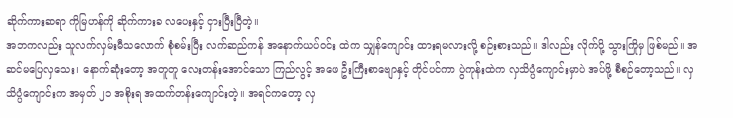ဆိုက်ကားဆရာ ကိုမြဟန်ကို ဆိုက်ကားခ လပေးနှင့် ငှားပြီးပြီတဲ့။
အဘကလည်း သူလက်လှမ်းမီသလောက် စုံစမ်းပြီး လက်ဆည်ကန် အနောက်ယပ်ဝင်း ထဲက သျှန်ကျောင်း ထားရမလားလို့ စဉ်းစားသည်။ ဒါလည်း လိုက်ပို့ သွားကြိုမှ ဖြစ်မည်။ အဆင်မပြေလှသေး၊ နောက်ဆုံးတော့ အတူတူ လေးတန်းအောင်သော ကြည်လွင့် အဖေ ဦးကြီးစာဗျောနှင့် တိုင်ပင်ကာ ပွဲကုန်းထဲက လှသိပ္ပံကျောင်းမှာပဲ အပ်ဖို့ စီစဉ်တော့သည်။ လှသိပ္ပံကျောင်းက အမှတ် ၂၁ အစိုးရ အထက်တန်းကျောင်းတဲ့။ အရင်ကတော့ လှ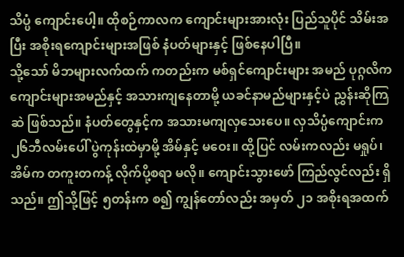သိပ္ပံ ကျောင်းပေါ့။ ထိုစဉ်ကာလက ကျောင်းများအားလုံး ပြည်သူပိုင် သိမ်းအပြီး အစိုးရကျောင်းများအဖြစ် နံပတ်များနှင့် ဖြစ်နေပါပြီ။
သို့သော် မိဘများလက်ထက် ကတည်းက မစ်ရှင်ကျောင်းများ အမည် ပုဂ္ဂလိက ကျောင်းများအမည်နှင့် အသားကျနေတာမို့ ယခင်နာမည်များနှင့်ပဲ ညွှန်းဆိုကြဆဲ ဖြစ်သည်။ နံပတ်တွေနှင့်က အသားမကျလှသေးပေ။ လှသိပ္ပံကျောင်းက ၂၆ဘီလမ်းပေါ် ပွဲကုန်းထဲမှာမို့ အိမ်နှင့် မဝေး။ ထို့ပြင် လမ်းကလည်း မရှုပ်၊ အိမ်က တကူးတကန့် လိုက်ပို့စရာ မလို။ ကျောင်းသွားဖော် ကြည်လွင်လည်း ရှိသည်။ ဤသို့ဖြင့် ၅တန်းက စ၍ ကျွန်တော်လည်း အမှတ် ၂၁ အစိုးရအထက်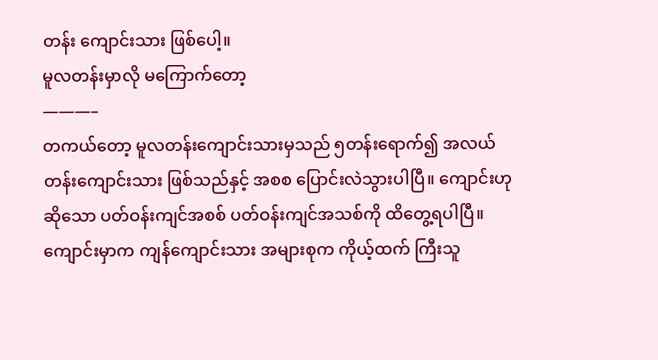တန်း ကျောင်းသား ဖြစ်ပေါ့။
မူလတန်းမှာလို မကြောက်တော့
———–
တကယ်တော့ မူလတန်းကျောင်းသားမှသည် ၅တန်းရောက်၍ အလယ်တန်းကျောင်းသား ဖြစ်သည်နှင့် အစစ ပြောင်းလဲသွားပါပြီ။ ကျောင်းဟုဆိုသော ပတ်ဝန်းကျင်အစစ် ပတ်ဝန်းကျင်အသစ်ကို ထိတွေ့ရပါပြီ။ ကျောင်းမှာက ကျန်ကျောင်းသား အများစုက ကိုယ့်ထက် ကြီးသူ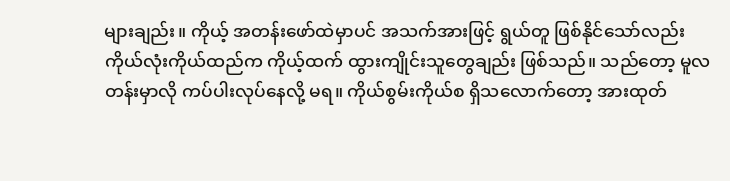များချည်း။ ကိုယ့် အတန်းဖော်ထဲမှာပင် အသက်အားဖြင့် ရွယ်တူ ဖြစ်နိုင်သော်လည်း ကိုယ်လုံးကိုယ်ထည်က ကိုယ့်ထက် ထွားကျိုင်းသူတွေချည်း ဖြစ်သည်။ သည်တော့ မူလတန်းမှာလို ကပ်ပါးလုပ်နေလို့ မရ။ ကိုယ်စွမ်းကိုယ်စ ရှိသလောက်တော့ အားထုတ်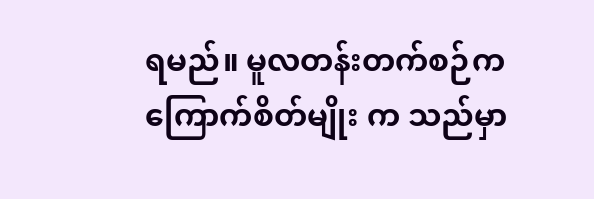ရမည်။ မူလတန်းတက်စဉ်က ကြောက်စိတ်မျိုး က သည်မှာ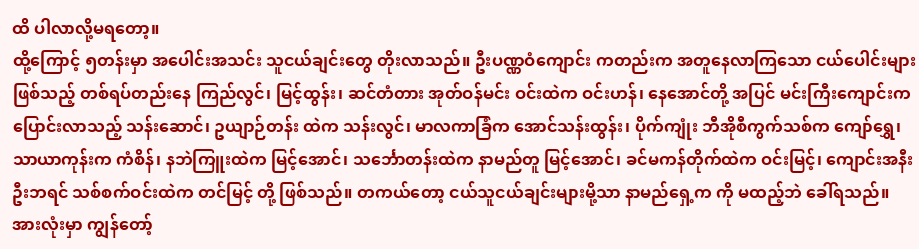ထိ ပါလာလို့မရတော့။
ထို့ကြောင့် ၅တန်းမှာ အပေါင်းအသင်း သူငယ်ချင်းတွေ တိုးလာသည်။ ဦးပဏ္ဏဝံကျောင်း ကတည်းက အတူနေလာကြသော ငယ်ပေါင်းများဖြစ်သည့် တစ်ရပ်တည်းနေ ကြည်လွင်၊ မြင့်ထွန်း၊ ဆင်တံတား အုတ်ဝန်မင်း ဝင်းထဲက ဝင်းဟန်၊ နေအောင်တို့ အပြင် မင်းကြီးကျောင်းက ပြောင်းလာသည့် သန်းဆောင်၊ ဥယျာဉ်တန်း ထဲက သန်းလွင်၊ မာလကာခြံက အောင်သန်းထွန်း၊ ပိုက်ကျုံး ဘီအိုစီကွက်သစ်က ကျော်ရွှေ၊ သာယာကုန်းက ကံစိန်၊ နဘဲကြူးထဲက မြင့်အောင်၊ သင်္ဘောတန်းထဲက နာမည်တူ မြင့်အောင်၊ ခင်မကန်တိုက်ထဲက ဝင်းမြင့်၊ ကျောင်းအနီး ဦးဘရင် သစ်စက်ဝင်းထဲက တင်မြင့် တို့ ဖြစ်သည်။ တကယ်တော့ ငယ်သူငယ်ချင်းများမို့သာ နာမည်ရှေ့က ကို မထည့်ဘဲ ခေါ်ရသည်။ အားလုံးမှာ ကျွန်တော့်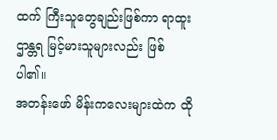ထက် ကြီးသူတွေချည်းဖြစ်ကာ ရာထူးဌာန္တရ မြင့်မားသူများလည်း ဖြစ်ပါ၏။
အတန်းဖော် မိန်းကလေးများထဲက ထို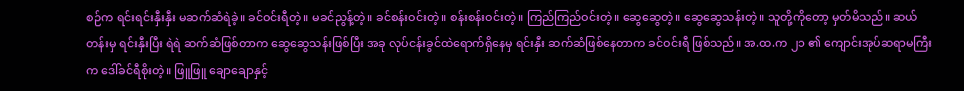စဉ်က ရင်းရင်းနှီးနှီး မဆက်ဆံရဲခဲ့။ ခင်ဝင်းရီတဲ့။ မခင်ညွန့်တဲ့။ ခင်စန်းဝင်းတဲ့။ စန်းစန်းဝင်းတဲ့။ ကြည်ကြည်ဝင်းတဲ့။ ဆွေဆွေတဲ့။ ဆွေဆွေသန်းတဲ့။ သူတို့ကိုတော့ မှတ်မိသည်။ ဆယ်တန်းမှ ရင်းနှီးပြီး ရဲရဲ ဆက်ဆံဖြစ်တာက ဆွေဆွေသန်းဖြစ်ပြီး အခု လုပ်ငန်းခွင်ထဲရောက်ရှိနေမှ ရင်းနှီး ဆက်ဆံဖြစ်နေတာက ခင်ဝင်းရီ ဖြစ်သည်။ အ.ထ.က ၂၁ ၏ ကျောင်းအုပ်ဆရာမကြီးက ဒေါ်ခင်ရီစိုးတဲ့။ ဖြူဖြူ ချောချောနှင့်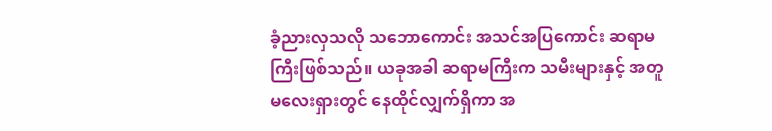ခံ့ညားလှသလို သဘောကောင်း အသင်အပြကောင်း ဆရာမကြီးဖြစ်သည်။ ယခုအခါ ဆရာမကြီးက သမီးများနှင့် အတူ မလေးရှားတွင် နေထိုင်လျှက်ရှိကာ အ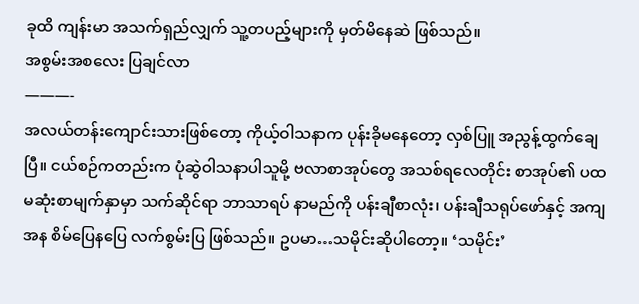ခုထိ ကျန်းမာ အသက်ရှည်လျှက် သူ့တပည့်များကို မှတ်မိနေဆဲ ဖြစ်သည်။
အစွမ်းအစလေး ပြချင်လာ
———-
အလယ်တန်းကျောင်းသားဖြစ်တော့ ကိုယ့်ဝါသနာက ပုန်းခိုမနေတော့ လှစ်ပြူ အညွန့်ထွက်ချေပြီ။ ငယ်စဉ်ကတည်းက ပုံဆွဲဝါသနာပါသူမို့ ဗလာစာအုပ်တွေ အသစ်ရလေတိုင်း စာအုပ်၏ ပထမဆုံးစာမျက်နှာမှာ သက်ဆိုင်ရာ ဘာသာရပ် နာမည်ကို ပန်းချီစာလုံး၊ ပန်းချီသရုပ်ဖော်နှင့် အကျအန စိမ်ပြေနပြေ လက်စွမ်းပြ ဖြစ်သည်။ ဥပမာ…သမိုင်းဆိုပါတော့။ ‘သမိုင်း’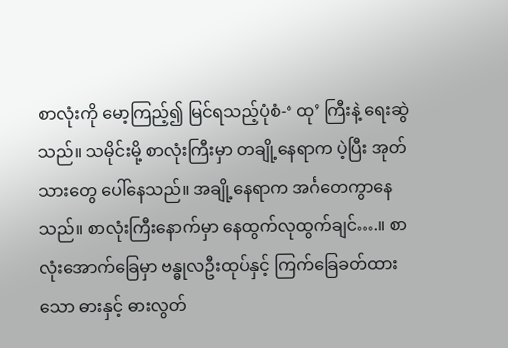စာလုံးကို မော့ကြည့်၍ မြင်ရသည့်ပုံစံ-‘ ထု’ ကြီးနဲ့ ရေးဆွဲသည်။ သမိုင်းမို့ စာလုံးကြီးမှာ တချို့နေရာက ပဲ့ပြီး အုတ်သားတွေ ပေါ်နေသည်။ အချို့နေရာက အင်္ဂတေကွာနေသည်။ စာလုံးကြီးနောက်မှာ နေထွက်လုထွက်ချင်….။ စာလုံးအောက်ခြေမှာ ဗန္ဓုလဦးထုပ်နှင့် ကြက်ခြေခတ်ထားသော ဓားနှင့် ဓားလွတ်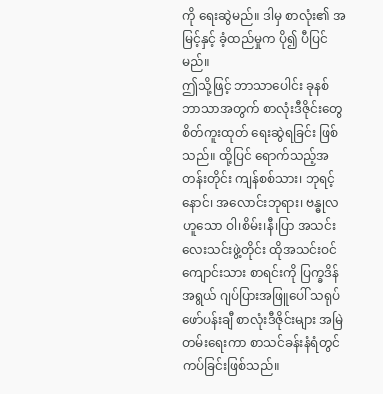ကို ရေးဆွဲမည်။ ဒါမှ စာလုံး၏ အမြင့်နှင့် ခံ့ထည်မှုက ပို၍ ပီပြင်မည်။
ဤသို့ဖြင့် ဘာသာပေါင်း ခုနစ်ဘာသာအတွက် စာလုံးဒီဇိုင်းတွေ စိတ်ကူးထုတ် ရေးဆွဲရခြင်း ဖြစ်သည်။ ထို့ပြင် ရောက်သည့်အတန်းတိုင်း ကျန်စစ်သား၊ ဘုရင့်နောင်၊ အလောင်းဘုရား၊ ဗန္ဓုလ ဟူသော ဝါ၊စိမ်း၊နီ၊ပြာ အသင်း လေးသင်းဖွဲ့တိုင်း ထိုအသင်းဝင်ကျောင်းသား စာရင်းကို ပြက္ခဒိန်အရွယ် ဂျပ်ပြားအဖြူပေါ် သရုပ်ဖော်ပန်းချီ စာလုံးဒီဇိုင်းများ အမြဲတမ်းရေးကာ စာသင်ခန်းနံရံတွင် ကပ်ခြင်းဖြစ်သည်။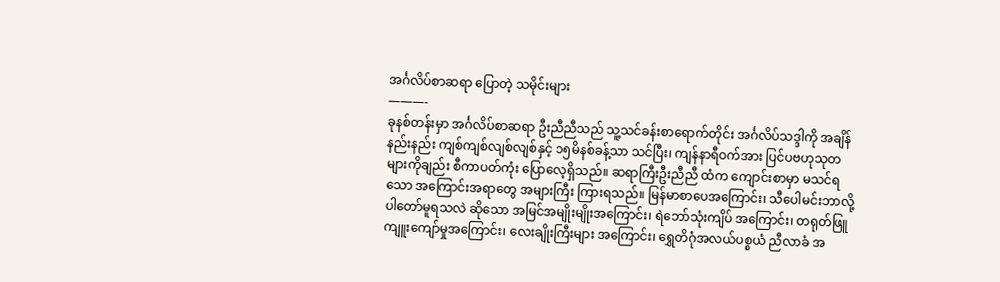အင်္ဂလိပ်စာဆရာ ပြောတဲ့ သမိုင်းများ
———-
ခုနစ်တန်းမှာ အင်္ဂလိပ်စာဆရာ ဦးညီညီသည် သူ့သင်ခန်းစာရောက်တိုင်း အင်္ဂလိပ်သဒ္ဒါကို အချိန်နည်းနည်း ကျစ်ကျစ်လျစ်လျစ်နှင့် ၁၅မိနစ်ခန့်သာ သင်ပြီး၊ ကျန်နာရီဝက်အား ပြင်ပဗဟုသုတများကိုချည်း စီကာပတ်ကုံး ပြောလေ့ရှိသည်။ ဆရာကြီးဦးညီညီ ထံက ကျောင်းစာမှာ မသင်ရသော အကြောင်းအရာတွေ အများကြီး ကြားရသည်။ မြန်မာစာပေအကြောင်း၊ သီပေါမင်းဘာလို့ ပါတော်မူရသလဲ ဆိုသော အမြင်အမျိုးမျိုးအကြောင်း၊ ရဲဘော်သုံးကျိပ် အကြောင်း၊ တရုတ်ဖြူ ကျူးကျော်မှုအကြောင်း၊ လေးချိုးကြီးများ အကြောင်း၊ ရွှေတိဂုံအလယ်ပစ္စယံ ညီလာခံ အ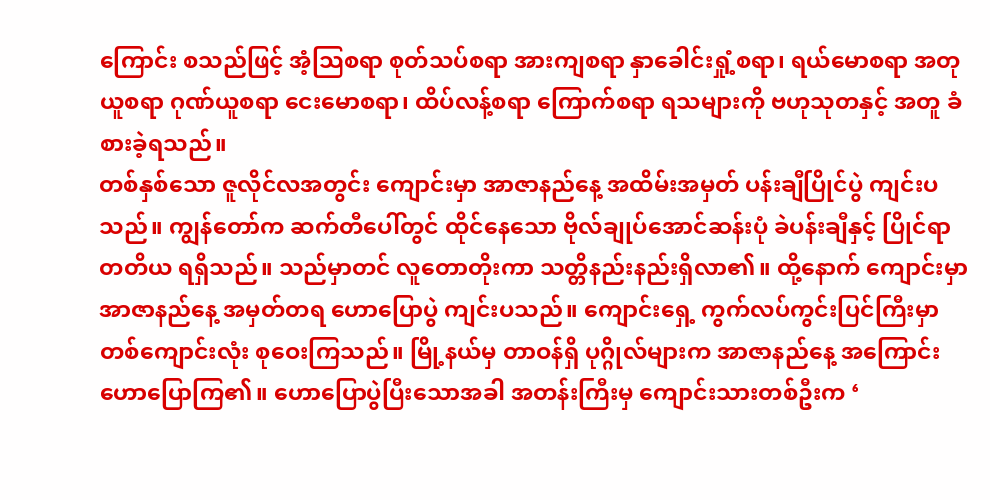ကြောင်း စသည်ဖြင့် အံ့သြစရာ စုတ်သပ်စရာ အားကျစရာ နှာခေါင်းရှုံ့စရာ၊ ရယ်မောစရာ အတုယူစရာ ဂုဏ်ယူစရာ ငေးမောစရာ၊ ထိပ်လန့်စရာ ကြောက်စရာ ရသများကို ဗဟုသုတနှင့် အတူ ခံစားခဲ့ရသည်။
တစ်နှစ်သော ဇူလိုင်လအတွင်း ကျောင်းမှာ အာဇာနည်နေ့ အထိမ်းအမှတ် ပန်းချီပြိုင်ပွဲ ကျင်းပသည်။ ကျွန်တော်က ဆက်တီပေါ်တွင် ထိုင်နေသော ဗိုလ်ချုပ်အောင်ဆန်းပုံ ခဲပန်းချီနှင့် ပြိုင်ရာ တတိယ ရရှိသည်။ သည်မှာတင် လူတောတိုးကာ သတ္တိနည်းနည်းရှိလာ၏။ ထို့နောက် ကျောင်းမှာ အာဇာနည်နေ့ အမှတ်တရ ဟောပြောပွဲ ကျင်းပသည်။ ကျောင်းရှေ့ ကွက်လပ်ကွင်းပြင်ကြီးမှာ တစ်ကျောင်းလုံး စုဝေးကြသည်။ မြို့နယ်မှ တာဝန်ရှိ ပုဂ္ဂိုလ်များက အာဇာနည်နေ့ အကြောင်း ဟောပြောကြ၏။ ဟောပြောပွဲပြီးသောအခါ အတန်းကြီးမှ ကျောင်းသားတစ်ဦးက ‘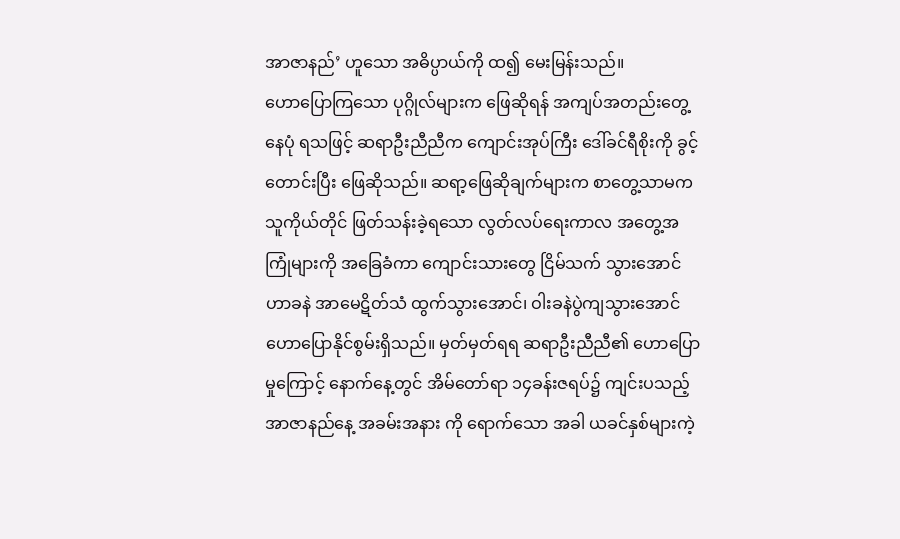အာဇာနည်’ ဟူသော အဓိပ္ပာယ်ကို ထ၍ မေးမြန်းသည်။
ဟောပြောကြသော ပုဂ္ဂိုလ်များက ဖြေဆိုရန် အကျပ်အတည်းတွေ့နေပုံ ရသဖြင့် ဆရာဦးညီညီက ကျောင်းအုပ်ကြီး ဒေါ်ခင်ရီစိုးကို ခွင့်တောင်းပြီး ဖြေဆိုသည်။ ဆရာ့ဖြေဆိုချက်များက စာတွေ့သာမက သူကိုယ်တိုင် ဖြတ်သန်းခဲ့ရသော လွတ်လပ်ရေးကာလ အတွေ့အကြုံများကို အခြေခံကာ ကျောင်းသားတွေ ငြိမ်သက် သွားအောင် ဟာခနဲ အာမေဋိတ်သံ ထွက်သွားအောင်၊ ဝါးခနဲပွဲကျသွားအောင် ဟောပြောနိုင်စွမ်းရှိသည်။ မှတ်မှတ်ရရ ဆရာဦးညီညီ၏ ဟောပြောမှုကြောင့် နောက်နေ့တွင် အိမ်တော်ရာ ၁၄ခန်းဇရပ်၌ ကျင်းပသည့် အာဇာနည်နေ့ အခမ်းအနား ကို ရောက်သော အခါ ယခင်နှစ်များကဲ့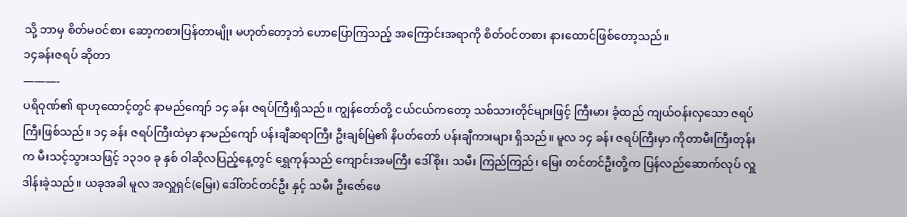သို့ ဘာမှ စိတ်မဝင်စား ဆော့ကစားပြန်တာမျိုး မဟုတ်တော့ဘဲ ဟောပြောကြသည့် အကြောင်းအရာကို စိတ်ဝင်တစား နားထောင်ဖြစ်တော့သည်။
၁၄ခန်းဇရပ် ဆိုတာ
———-
ပရိဝုဏ်၏ ရာဟုထောင့်တွင် နာမည်ကျော် ၁၄ ခန်း ဇရပ်ကြီးရှိသည်။ ကျွန်တော်တို့ ငယ်ငယ်ကတော့ သစ်သားတိုင်များဖြင့် ကြီးမား ခံ့ထည် ကျယ်ဝန်းလှသော ဇရပ်ကြီးဖြစ်သည်။ ၁၄ ခန်း ဇရပ်ကြီးထဲမှာ နာမည်ကျော် ပန်းချီဆရာကြီး ဦးချစ်မြဲ၏ နိပတ်တော် ပန်းချီကားများ ရှိသည်။ မူလ ၁၄ ခန်း ဇရပ်ကြီးမှာ ကိုတာမီးကြီးတုန်းက မီးသင့်သွားသဖြင့် ၁၃၁၀ ခု နှစ် ဝါဆိုလပြည့်နေ့တွင် ရွှေကုန်သည် ကျောင်းအမကြီး ဒေါ်စိုး၊ သမီး ကြည်ကြည်၊ မြေး တင်တင်ဦးတို့က ပြန်လည်ဆောက်လုပ် လှူဒါန်းခဲ့သည်။ ယခုအခါ မူလ အလှူရှင်(မြေး) ဒေါ်တင်တင်ဦး နှင့် သမီး ဦးဇော်ဖေ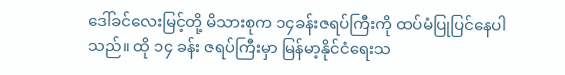ဒေါ်ခင်လေးမြင့်တို့ မိသားစုက ၁၄ခန်းဇရပ်ကြီးကို ထပ်မံပြုပြင်နေပါသည်။ ထို ၁၄ ခန်း ဇရပ်ကြီးမှာ မြန်မာ့နိုင်ငံရေးသ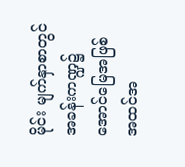မိုင်း မျက်နှာစာတွင် အခန်းကဏ္ဍ၌ အောင်မြေအဖြစ် အထင်အ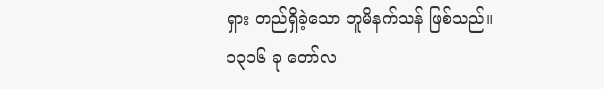ရှား တည်ရှိခဲ့သော ဘူမိနက်သန် ဖြစ်သည်။
၁၃၁၆ ခု တော်လ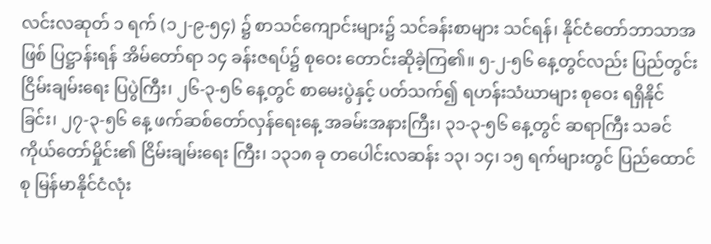လင်းလဆုတ် ၁ ရက် (၁၂-၉-၅၄) ၌ စာသင်ကျောင်းများ၌ သင်ခန်းစာများ သင်ရန်၊ နိုင်ငံတော်ဘာသာအဖြစ် ပြဋ္ဌာန်းရန် အိမ်တော်ရာ ၁၄ ခန်းဇရပ်၌ စုဝေး တောင်းဆိုခဲ့ကြ၏။ ၅-၂-၅၆ နေ့တွင်လည်း ပြည်တွင်း ငြိမ်းချမ်းရေး ပြပွဲကြီး၊ ၂၆-၃-၅၆ နေ့တွင် စာမေးပွဲနှင့် ပတ်သက်၍ ရဟန်းသံဃာများ စုဝေး ရရှိနိုင်ခြင်း၊ ၂၇-၃-၅၆ နေ့ ဖက်ဆစ်တော်လှန်ရေးနေ့ အခမ်းအနားကြီး၊ ၃၁-၃-၅၆ နေ့တွင် ဆရာကြီး သခင်ကိုယ်တော်မှိုင်း၏ ငြိမ်းချမ်းရေး ကြီး၊ ၁၃၁၈ ခု တပေါင်းလဆန်း ၁၃၊ ၁၄၊ ၁၅ ရက်များတွင် ပြည်ထောင်စု မြန်မာနိုင်ငံလုံး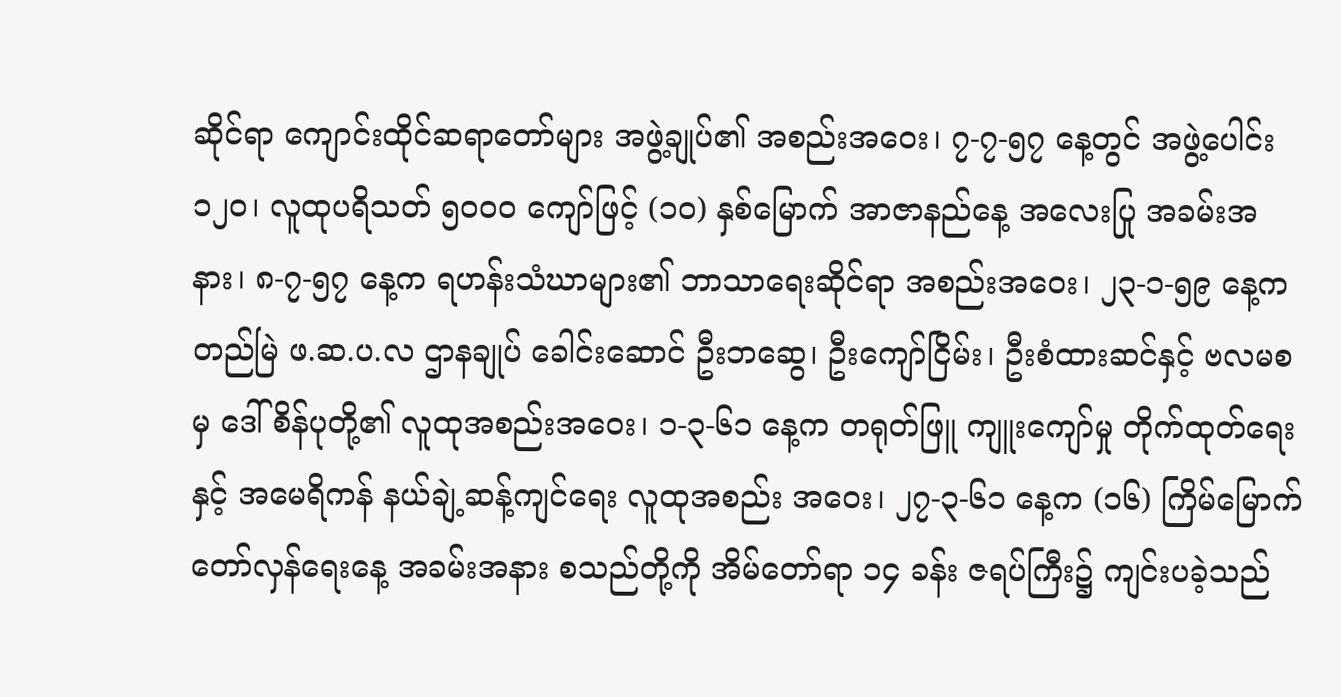ဆိုင်ရာ ကျောင်းထိုင်ဆရာတော်များ အဖွဲ့ချုပ်၏ အစည်းအဝေး၊ ၇-၇-၅၇ နေ့တွင် အဖွဲ့ပေါင်း ၁၂၀၊ လူထုပရိသတ် ၅၀၀၀ ကျော်ဖြင့် (၁၀) နှစ်မြောက် အာဇာနည်နေ့ အလေးပြု အခမ်းအနား၊ ၈-၇-၅၇ နေ့က ရဟန်းသံဃာများ၏ ဘာသာရေးဆိုင်ရာ အစည်းအဝေး၊ ၂၃-၁-၅၉ နေ့က တည်မြဲ ဖ.ဆ.ပ.လ ဌာနချုပ် ခေါင်းဆောင် ဦးဘဆွေ၊ ဦးကျော်ငြိမ်း၊ ဦးစံထားဆင်နှင့် ဗလမစမှ ဒေါ်စိန်ပုတို့၏ လူထုအစည်းအဝေး၊ ၁-၃-၆၁ နေ့က တရုတ်ဖြူ ကျူးကျော်မှု တိုက်ထုတ်ရေးနှင့် အမေရိကန် နယ်ချဲ့ဆန့်ကျင်ရေး လူထုအစည်း အဝေး၊ ၂၇-၃-၆၁ နေ့က (၁၆) ကြိမ်မြောက် တော်လှန်ရေးနေ့ အခမ်းအနား စသည်တို့ကို အိမ်တော်ရာ ၁၄ ခန်း ဇရပ်ကြီး၌ ကျင်းပခဲ့သည်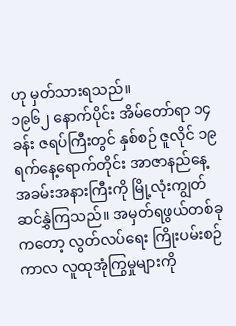ဟု မှတ်သားရသည်။
၁၉၆၂ နောက်ပိုင်း အိမ်တော်ရာ ၁၄ ခန်း ဇရပ်ကြီးတွင် နှစ်စဉ် ဇူလိုင် ၁၉ ရက်နေ့ရောက်တိုင်း အာဇာနည်နေ့ အခမ်းအနားကြီးကို မြို့လုံးကျွတ် ဆင်နွှဲကြသည်။ အမှတ်ရဖွယ်တစ်ခုကတော့ လွတ်လပ်ရေး ကြိုးပမ်းစဉ်ကာလ လူထုအုံကြွမှုများကို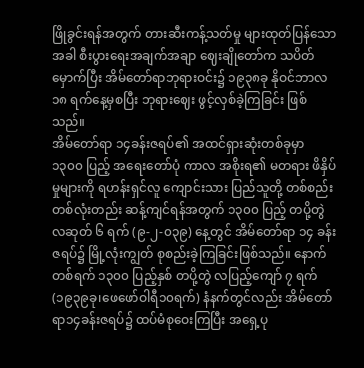ဖြိုခွင်းရန်အတွက် တားဆီးကန့်သတ်မှု များထုတ်ပြန်သောအခါ စီးပွားရေးအချက်အချာ ဈေးချိုတော်က သပိတ်မှောက်ပြီး အိမ်တော်ရာဘုရားဝင်း၌ ၁၉၃၈ခု နိုဝင်ဘာလ ၁၈ ရက်နေ့မှစပြီး ဘုရားဈေး ဖွင့်လှစ်ခဲ့ကြခြင်း ဖြစ်သည်။
အိမ်တော်ရာ ၁၄ခန်းဇရပ်၏ အထင်ရှားဆုံးတစ်ခုမှာ ၁၃၀၀ ပြည့် အရေးတော်ပုံ ကာလ အစိုးရ၏ မတရား ဖိနှိပ်မှုများကို ရဟန်းရှင်လူ ကျောင်းသား ပြည်သူတို့ တစ်စည်း တစ်လုံးတည်း ဆန့်ကျင်ရန်အတွက် ၁၃၀၀ ပြည့် တပို့တွဲ လဆုတ် ၆ ရက် (၉-၂-၀၃၉) နေ့တွင် အိမ်တော်ရာ ၁၄ ခန်းဇရပ်၌ မြို့လုံးကျွတ် စုစည်းခဲ့ကြခြင်းဖြစ်သည်။ နောက်တစ်ရက် ၁၃၀၀ ပြည့်နှစ် တပို့တွဲ လပြည့်ကျော် ၇ ရက် (၁၉၃၉ခု၊ဖေဖော်ဝါရီ၁၀ရက်) နံနက်တွင်လည်း အိမ်တော်ရာ၁၄ခန်းဇရပ်၌ ထပ်မံစုဝေးကြပြီး အရှေ့ပု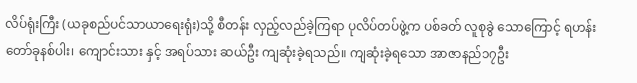လိပ်ရုံးကြီး (ယခုစည်ပင်သာယာရေးရုံး)သို့ စီတန်း လှည့်လည်ခဲ့ကြရာ ပုလိပ်တပ်ဖွဲ့က ပစ်ခတ် လူစုခွဲ သောကြောင့် ရဟန်းတော်ခုနစ်ပါး၊ ကျောင်းသား နှင့် အရပ်သား ဆယ်ဦး ကျဆုံးခဲ့ရသည်။ ကျဆုံးခဲ့ရသော အာဇာနည်၁၇ဦး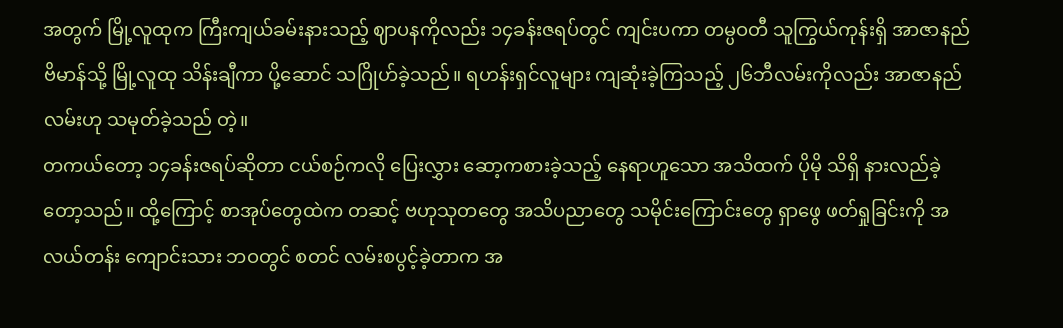အတွက် မြို့လူထုက ကြီးကျယ်ခမ်းနားသည့် ဈာပနကိုလည်း ၁၄ခန်းဇရပ်တွင် ကျင်းပကာ တမ္ပဝတီ သူကြွယ်ကုန်းရှိ အာဇာနည်ဗိမာန်သို့ မြို့လူထု သိန်းချီကာ ပို့ဆောင် သဂြိုဟ်ခဲ့သည်။ ရဟန်းရှင်လူများ ကျဆုံးခဲ့ကြသည့် ၂၆ဘီလမ်းကိုလည်း အာဇာနည်လမ်းဟု သမုတ်ခဲ့သည် တဲ့။
တကယ်တော့ ၁၄ခန်းဇရပ်ဆိုတာ ငယ်စဉ်ကလို ပြေးလွှား ဆော့ကစားခဲ့သည့် နေရာဟူသော အသိထက် ပိုမို သိရှိ နားလည်ခဲ့တော့သည်။ ထို့ကြောင့် စာအုပ်တွေထဲက တဆင့် ဗဟုသုတတွေ အသိပညာတွေ သမိုင်းကြောင်းတွေ ရှာဖွေ ဖတ်ရှုခြင်းကို အလယ်တန်း ကျောင်းသား ဘဝတွင် စတင် လမ်းစပွင့်ခဲ့တာက အ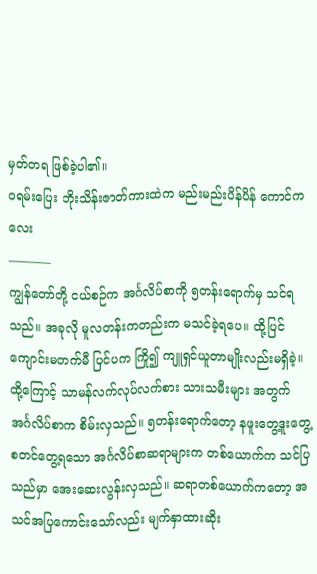မှတ်တရ ဖြစ်ခဲ့ပါ၏။
ဝရမ်းပြေး ဘိုးသိန်းဇာတ်ကားထဲက မည်းမည်းပိန်ပိန် ကောင်ကလေး
———–
ကျွန်တော်တို့ ငယ်စဉ်က အင်္ဂလိပ်စာကို ၅တန်းရောက်မှ သင်ရသည်။ အခုလို မူလတန်းကတည်းက မသင်ခဲ့ရပေ။ ထို့ပြင် ကျောင်းမတက်မီ ပြင်ပက ကြို၍ ကျူရှင်ယူတာမျိုးလည်းမရှိခဲ့။ ထို့ကြောင့် သာမန်လက်လုပ်လက်စား သားသမီးများ အတွက် အင်္ဂလိပ်စာက စိမ်းလှသည်။ ၅တန်းရောက်တော့ နဖူးတွေ့ဒူးတွေ့ စတင်တွေ့ရသော အင်္ဂလိပ်စာဆရာများက တစ်ယောက်က သင်ပြသည်မှာ အေးဆေးလွန်းလှသည်။ ဆရာတစ်ယောက်ကတော့ အသင်အပြကောင်းသော်လည်း မျက်နှာထားဆိုး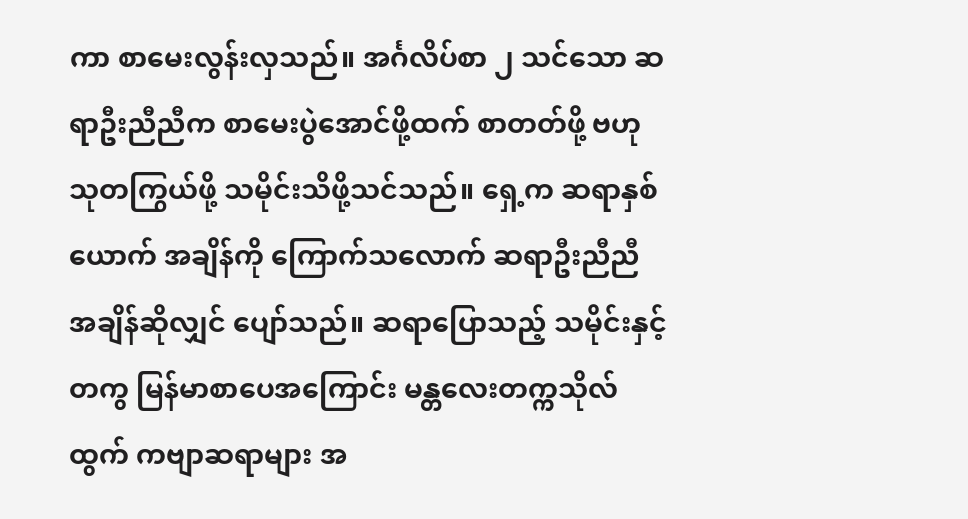ကာ စာမေးလွန်းလှသည်။ အင်္ဂလိပ်စာ ၂ သင်သော ဆရာဦးညီညီက စာမေးပွဲအောင်ဖို့ထက် စာတတ်ဖို့ ဗဟုသုတကြွယ်ဖို့ သမိုင်းသိဖို့သင်သည်။ ရှေ့က ဆရာနှစ်ယောက် အချိန်ကို ကြောက်သလောက် ဆရာဦးညီညီ အချိန်ဆိုလျှင် ပျော်သည်။ ဆရာပြောသည့် သမိုင်းနှင့် တကွ မြန်မာစာပေအကြောင်း မန္တလေးတက္ကသိုလ်ထွက် ကဗျာဆရာများ အ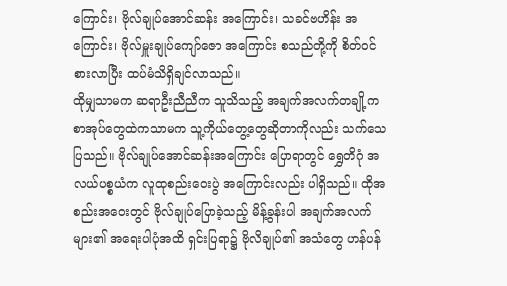ကြောင်း၊ ဗိုလ်ချုပ်အောင်ဆန်း အကြောင်း၊ သခင်ဗဟိန်း အကြောင်း၊ ဗိုလ်မှူးချုပ်ကျော်ဇော အကြောင်း စသည်တို့ကို စိတ်ဝင်စားလာပြီး ထပ်မံသိရှိချင်လာသည်။
ထိုမျှသာမက ဆရာဦးညီညီက သူသိသည့် အချက်အလက်တချို့က စာအုပ်တွေထဲကသာမက သူ့ကိုယ်တွေ့တွေဆိုတာကိုလည်း သက်သေပြသည်။ ဗိုလ်ချုပ်အောင်ဆန်းအကြောင်း ပြောရာတွင် ရွှေတိဂုံ အလယ်ပစ္စယံက လူထုစည်းဝေးပွဲ အကြောင်းလည်း ပါရှိသည်။ ထိုအစည်းအဝေးတွင် ဗိုလ်ချုပ်ပြောခဲ့သည့် မိန့်ခွန်းပါ အချက်အလက်များ၏ အရေးပါပုံအထိ ရှင်းပြရာ၌ ဗိုလိချုပ်၏ အသံတွေ ဟန်ပန်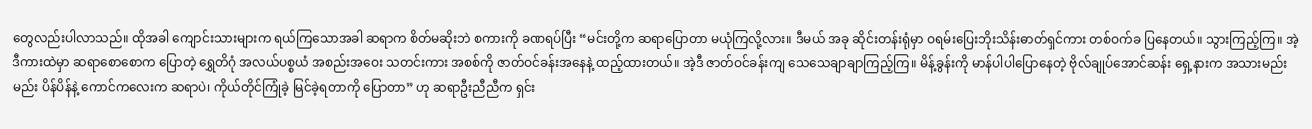တွေလည်းပါလာသည်။ ထိုအခါ ကျောင်းသားများက ရယ်ကြသောအခါ ဆရာက စိတ်မဆိုးဘဲ စကားကို ခဏရပ်ပြီး “မင်းတို့က ဆရာပြောတာ မယုံကြလို့လား။ ဒီမယ် အခု ဆိုင်းတန်းရုံမှာ ဝရမ်းပြေးဘိုးသိန်းဓာတ်ရှင်ကား တစ်ဝက်ခ ပြနေတယ်။ သွားကြည့်ကြ။ အဲ့ဒီကားထဲမှာ ဆရာစောစောက ပြောတဲ့ ရွှေတိဂုံ အလယ်ပစ္စယံ အစည်းအဝေး သတင်းကား အစစ်ကို ဇာတ်ဝင်ခန်းအနေနဲ့ ထည့်ထားတယ်။ အဲ့ဒီ ဇာတ်ဝင်ခန်းကျ သေသေချာချာကြည့်ကြ။ မိန့်ခွန်းကို မာန်ပါပါပြောနေတဲ့ ဗိုလ်ချုပ်အောင်ဆန်း ရှေ့နားက အသားမည်းမည်း ပိန်ပိန်နဲ့ ကောင်ကလေးက ဆရာပဲ၊ ကိုယ်တိုင်ကြုံခဲ့ မြင်ခဲ့ရတာကို ပြောတာ” ဟု ဆရာဦးညီညီက ရှင်း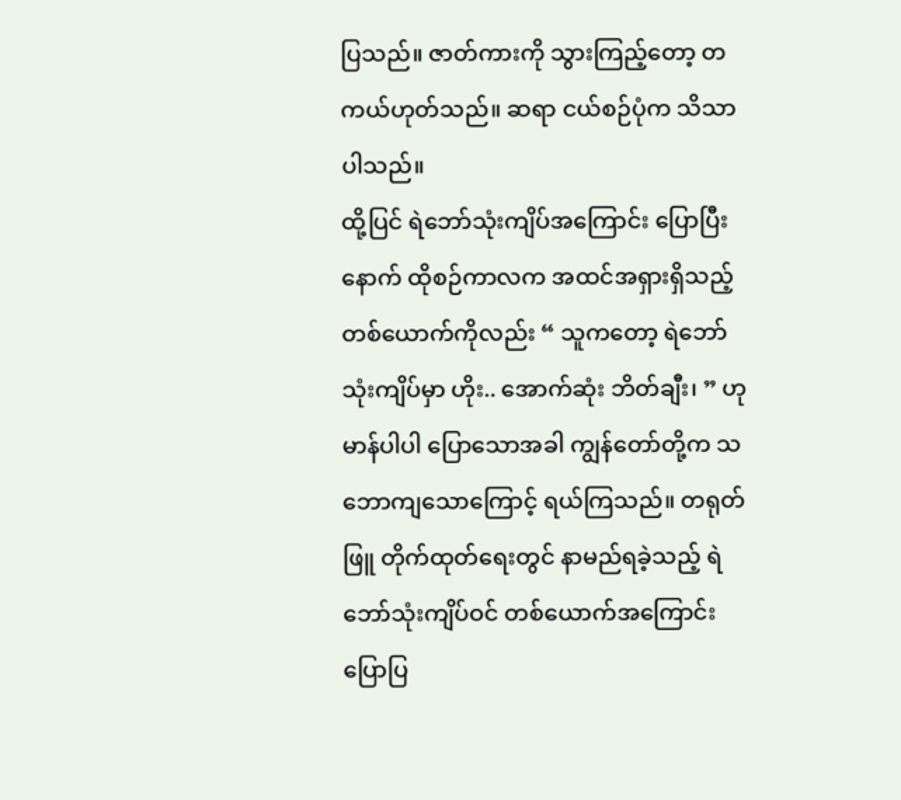ပြသည်။ ဇာတ်ကားကို သွားကြည့်တော့ တကယ်ဟုတ်သည်။ ဆရာ ငယ်စဉ်ပုံက သိသာပါသည်။
ထို့ပြင် ရဲဘော်သုံးကျိပ်အကြောင်း ပြောပြီးနောက် ထိုစဉ်ကာလက အထင်အရှားရှိသည့် တစ်ယောက်ကိုလည်း “ သူကတော့ ရဲဘော် သုံးကျိပ်မှာ ဟိုး.. အောက်ဆုံး ဘိတ်ချီး၊ ” ဟု မာန်ပါပါ ပြောသောအခါ ကျွန်တော်တို့က သဘောကျသောကြောင့် ရယ်ကြသည်။ တရုတ်ဖြူ တိုက်ထုတ်ရေးတွင် နာမည်ရခဲ့သည့် ရဲဘော်သုံးကျိပ်ဝင် တစ်ယောက်အကြောင်း ပြောပြ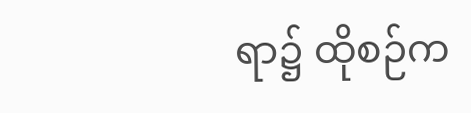ရာ၌ ထိုစဉ်က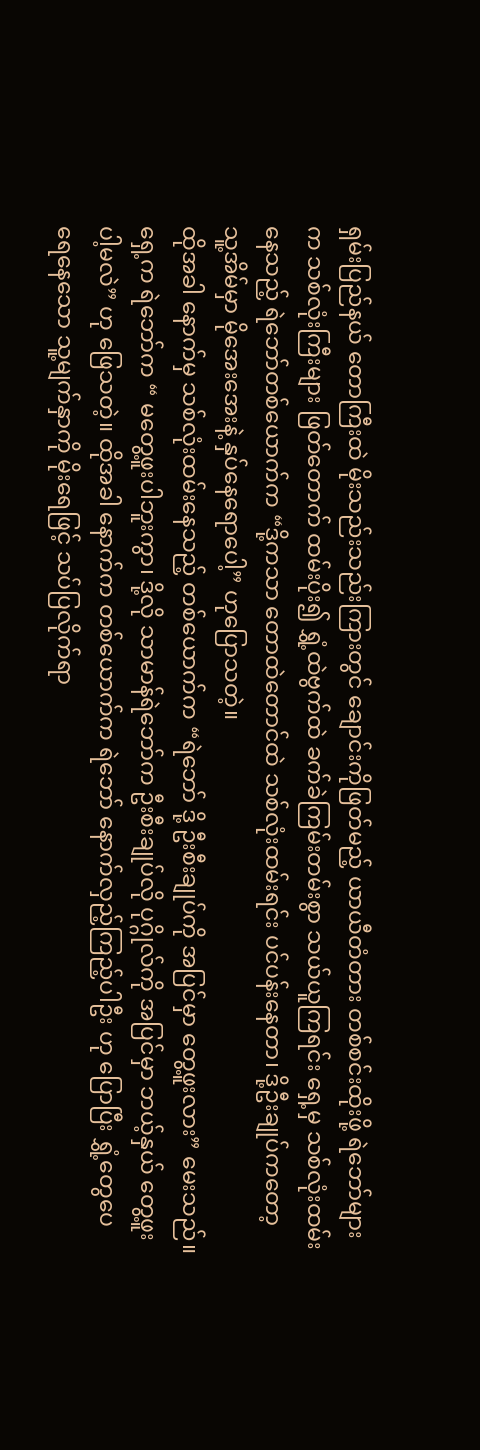ရှမ်းပြည်နယ် တောကြီးထဲ မိုးသည်းသည်းကြားတွင် ချောင်းကိုဖြတ်မည့် ယာယီတံတား တစ်စင်းထိုးဖို့ ရဲဘော်များက သစ်လုံးကြီးများ ဖြတ်တောက် ထမ်းပိုး၍ ရွှံ့ထဲဗွက်ထဲ ခက်ခဲကြမ်းတမ်းစွာ သယ်ယူကြရင်း ရှေ့မှ သစ်လုံးထမ်းနေသည့် ရဲဘော်တစ်ယောက်က “ဒို့ကသာ တောထဲတောင်ထဲ သစ်လုံးထမ်းရင်း ပင်ပန်းနေတာ၊ ဒို့ဦးချုပ်ကတော့ သူ့အိမ်မှာ မိုအေးအေးနဲ့ နှပ်နေရောပေါ့” ဟုပြောသတဲ့။
ထိုအခါ နောက်မှ သစ်လုံးထမ်းနေသည့် တစ်ယောက်က “ရဲဘော် ဒို့ ဦးစီးချုပ်ကို အပြင်မှာ တွေ့ဖူးလား” မေးသည်။ ရှေ့က ရဲဘော်က “ မတွေ့ဖူးပါဘူးကွာ၊ ဒို့လို သာမာန်ရဲဘော်က ဦးစီးချုပ်လို ပုဂ္ဂိုလ်ကို အပြင်မှာ ဘယ့်နှယ် တွေ့ဖူးပါ့မလဲ” ဟု ဖြေသတဲ့။ ထိုအခါ နောက်က တစ်ယောက်က ရဲဘော် နောက်လှည့်ကြည့်ပါဦး ဟု ပြောပြီး ရွှံ့တွေပေရေနေသော သူ့မျက်နှာကို မိုးရေဖြင့် သပ်ပြလိုက်ရာ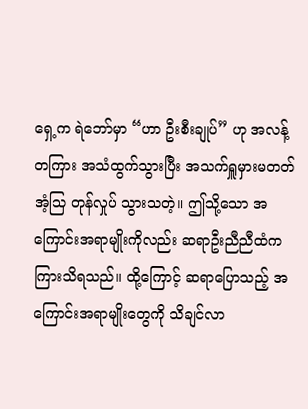ရှေ့က ရဲဘော်မှာ “ဟာ ဦးစီးချုပ်” ဟု အလန့်တကြား အသံထွက်သွားပြီး အသက်ရှူမှားမတတ် အံ့သြ တုန်လှုပ် သွားသတဲ့။ ဤသို့သော အကြောင်းအရာမျိုးကိုလည်း ဆရာဦးညီညီထံက ကြားသိရသည်။ ထို့ကြောင့် ဆရာပြောသည့် အကြောင်းအရာမျိုးတွေကို သိချင်လာ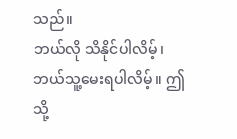သည်။
ဘယ်လို သိနိုင်ပါလိမ့်၊ ဘယ်သူ့မေးရပါလိမ့်။ ဤသို့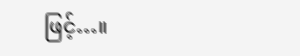ဖြင့်…။